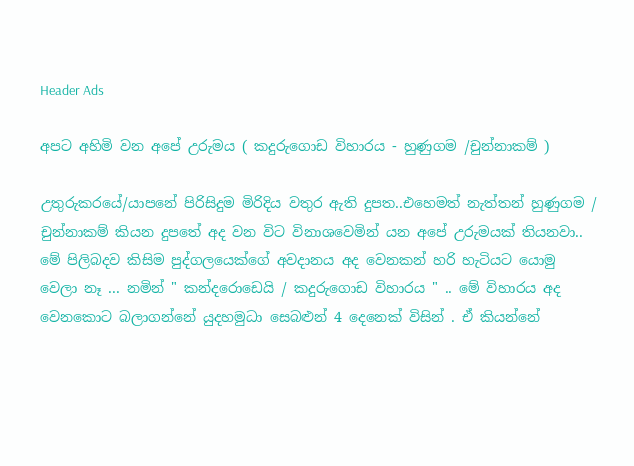Header Ads

අපට අහිමි වන අපේ උරුමය ( කදුරුගොඩ විහාරය - හුණුගම /චුන්නාකම් )

උතුරුකරයේ/යාපනේ පිරිසිදුම මිරිදිය වතුර ඇති දුපත..එහෙමත් නැත්තන් හුණුගම / චුන්නාකම් කියන දුපතේ අද වන විට විනාශවෙමින් යන අපේ උරුමයක් තියනවා.. මේ පිලිබදව කිසිම පුද්ගලයෙක්ගේ අවදානය අද වෙනකන් හරි හැටියට යොමු වෙලා නෑ ... නමින් " කන්දරොඩෙයි / කදුරුගොඩ විහාරය " .. මේ විහාරය අද වෙනකොට බලාගන්නේ යුදහමුධා සෙබළුන් 4 දෙනෙක් විසින් . ඒ කියන්නේ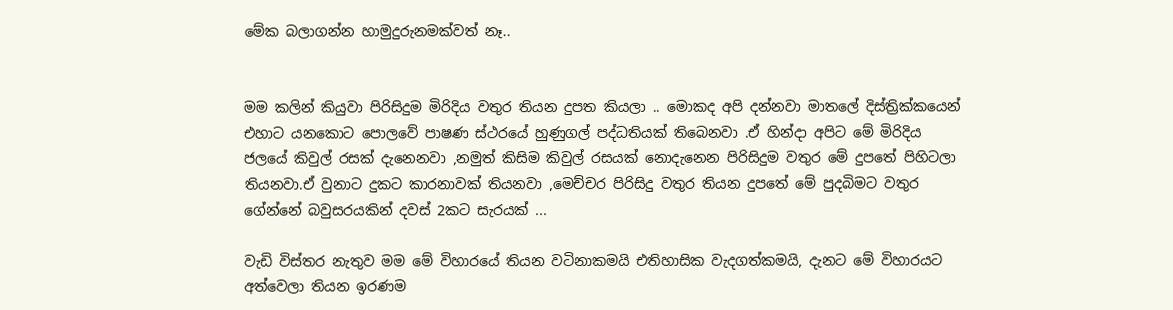මේක බලාගන්න හාමුදුරුනමක්වත් නෑ..


මම කලින් කියුවා පිරිසිදුම මිරිදිය වතුර තියන දුපත කියලා .. මොකද අපි දන්නවා මාතලේ දිස්ත්‍රික්කයෙන් එහාට යනකොට පොලවේ පාෂණ ස්ථරයේ හුණුගල් පද්ධතියක් තිබෙනවා .ඒ හින්දා අපිට මේ මිරිදිය ජලයේ කිවුල් රසක් දැනෙනවා ,නමුත් කිසිම කිවුල් රසයක් නොදැනෙන පිරිසිදුම වතුර මේ දුපතේ පිහිටලා තියනවා.ඒ වුනාට දුකට කාරනාවක් තියනවා ,මෙච්චර පිරිසිදු වතුර තියන දුපතේ මේ පුදබිමට වතුර ගේන්නේ බවුසරයකින් දවස් 2කට සැරයක් ...

වැඩි විස්තර නැතුව මම මේ විහාරයේ තියන වටිනාකමයි එතිහාසික වැදගත්කමයි, දැනට මේ විහාරයට අත්වෙලා තියන ඉරණම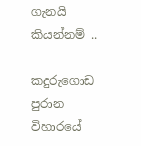ගැනයි කියන්නම් ..

කදුරුගොඩ පුරාන විහාරයේ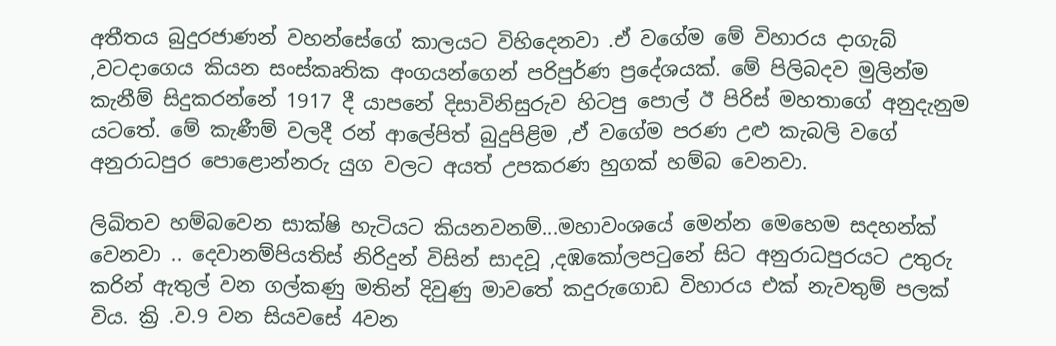අතීතය බුදුරජාණන් වහන්සේගේ කාලයට විහිදෙනවා .ඒ වගේම මේ විහාරය දාගැබ් ,වටදාගෙය කියන සංස්කෘතික අංගයන්ගෙන් පරිපුර්ණ ප්‍රදේශයක්. මේ පිලිබදව මුලින්ම කැනීම් සිදුකරන්නේ 1917 දී යාපනේ දිසාවිනිසුරුව හිටපු පොල් ඊ පිරිස් මහතාගේ අනුදැනුම යටතේ. මේ කැණීම් වලදී රන් ආලේපිත් බුදුපිළිම ,ඒ වගේම පරණ උළු කැබලි වගේ අනුරාධපුර පොළොන්නරු යුග වලට අයත් උපකරණ හුගක් හම්බ වෙනවා.

ලිඛිතව හම්බවෙන සාක්ෂි හැටියට කියනවනම්...මහාවංශයේ මෙන්න මෙහෙම සදහන්ක්‍ වෙනවා .. දෙවානම්පියතිස් නිරිදුන් විසින් සාදවූ ,දඹකෝලපටුනේ සිට අනුරාධපුරයට උතුරු කරින් ඇතුල් වන ගල්කණු මතින් දිවුණු මාවතේ කදුරුගොඩ විහාරය එක් නැවතුම් පලක් විය. ක්‍රි .ව.9 වන සියවසේ 4වන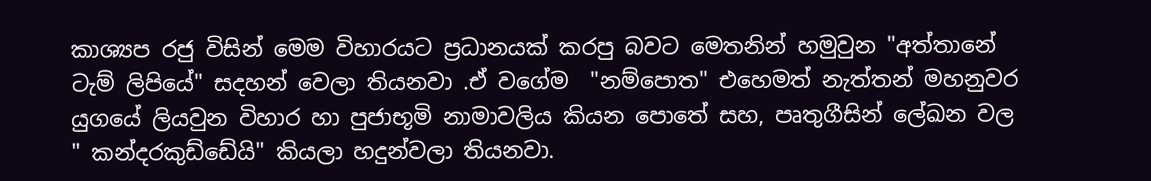කාශ්‍යප රජු විසින් මෙම විහාරයට ප්‍රධානයක් කරපු බවට මෙතනින් හමුවුන "අත්තානේ ටැම් ලිපියේ" සදහන් වෙලා තියනවා .ඒ වගේම  "නම්පොත" එහෙමත් නැත්තන් මහනුවර යුගයේ ලියවුන විහාර හා පුජාභූමි නාමාවලිය කියන පොතේ සහ, පෘතුගීසින් ලේඛන වල " කන්දරකුඩ්ඩේයි" කියලා හදුන්වලා තියනවා.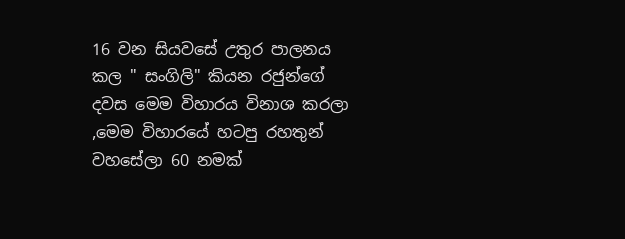16 වන සියවසේ උතුර පාලනය කල " සංගිලි" කියන රජුන්ගේ දවස මෙම විහාරය විනාශ කරලා ,මෙම විහාරයේ හටපු රහතුන් වහසේලා 60 නමක්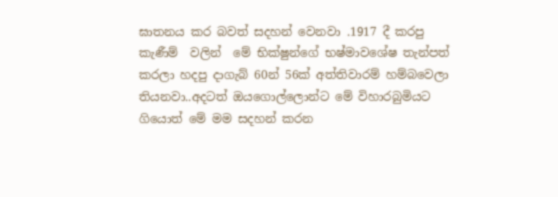ඝාතනය කර බවත් සදහන් වෙනවා .1917 දී කරපු කැණීම්  වලින්  මේ භික්ෂුන්ගේ භෂ්මාවශේෂ තැන්පත් කරලා හදපු දාගැබ් 60න් 56ක් අත්තිවාරම් හම්බවෙලා තියනවා..අදටත් ඔයගොල්ලොන්ට මේ විහාරබුමියට ගියොත් මේ මම සදහන් කරන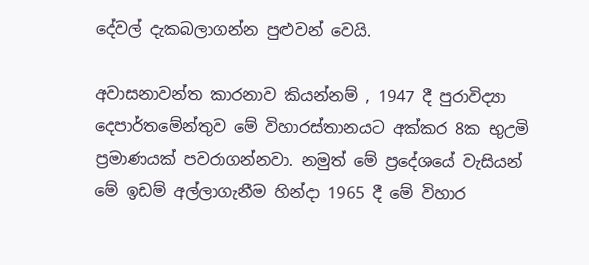දේවල් දැකබලාගන්න පුළුවන් වෙයි.

අවාසනාවන්ත කාරනාව කියන්නම් , 1947 දී පුරාවිද්‍යා දෙපාර්තමේන්තුව මේ විහාරස්තානයට අක්කර 8ක භුඋමි ප්‍රමාණයක් පවරාගන්නවා. නමුත් මේ ප්‍රදේශයේ වැසියන් මේ ඉඩම් අල්ලාගැනීම හින්දා 1965 දී මේ විහාර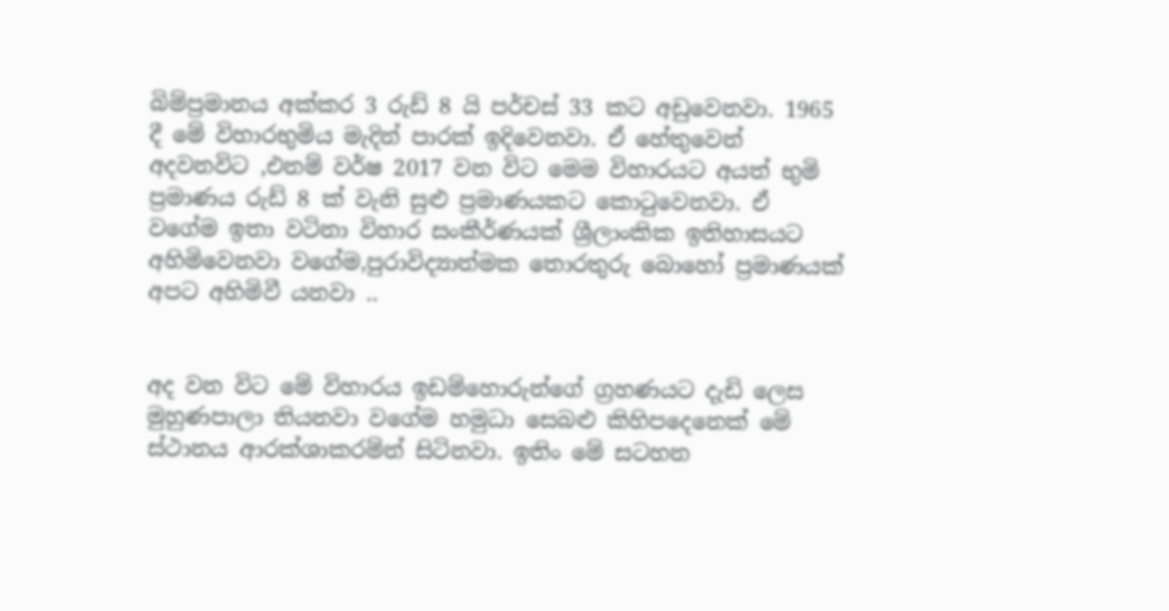බිම්ප්‍රමානය අක්කර 3 රුඩ් 8 යි පර්චස් 33 කට අඩුවෙනවා. 1965 දී මේ විහාරභුමිය මැදින් පාරක් ඉදිවෙනවා. ඒ හේතුවෙන් අදවනවිට ,එනම් වර්ෂ 2017 වන විට මෙම විහාරයට අයත් භුමි ප්‍රමාණය රුඩ් 8 ක් වැනි සුළු ප්‍රමාණයකට කොටුවෙනවා. ඒ වගේම ඉතා වටිනා විහාර සංකීර්ණයක් ශ්‍රීලාංකික ඉතිහාසයට අහිමිවෙනවා වගේම,පුරාවිද්‍යාත්මක තොරතුරු බොහෝ ප්‍රමාණයක් අපට අහිමිවී යනවා ..


අද වන විට මේ විහාරය ඉඩම්හොරුන්ගේ ග්‍රහණයට දැඩි ලෙස මුහුණපාලා තියනවා වගේම හමුධා සෙබළු කිහිපදෙනෙක් මේ ස්ථානය ආරක්ශාකරම්න් සිටිනවා. ඉතිං මේ සටහන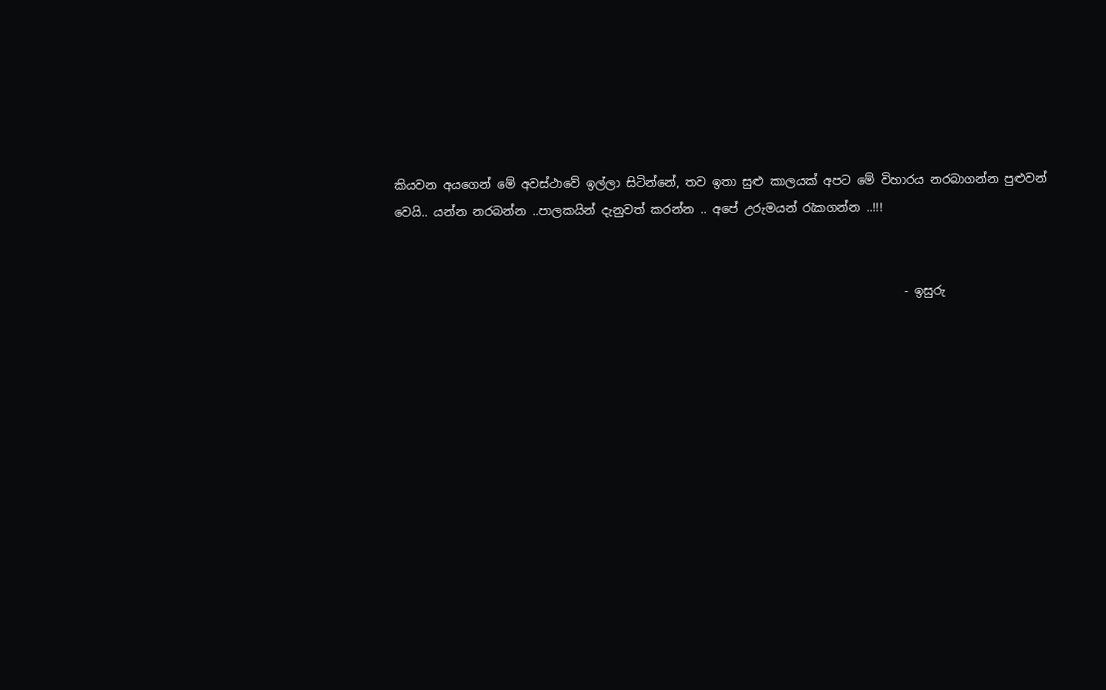කියවන අයගෙන් මේ අවස්ථාවේ ඉල්ලා සිටින්නේ, තව ඉතා සුළු කාලයක් අපට මේ විහාරය නරබාගන්න පුළුවන් වෙයි.. යන්න නරබන්න ..පාලකයින් දැනුවත් කරන්න .. අපේ උරුමයන් රැකගන්න ..!!!


                                                                                     - ඉසුරු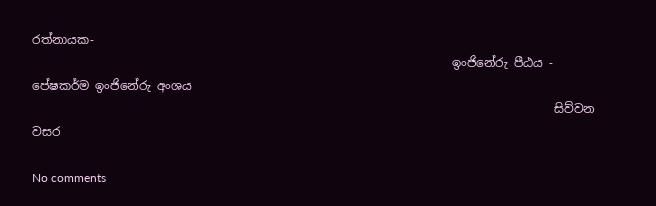රත්නායක-
                                                                      ඉංජිනේරු පීඨය - පේෂකර්ම ඉංජිනේරු අංශය
                                                                                       සිව්වන වසර

No comments